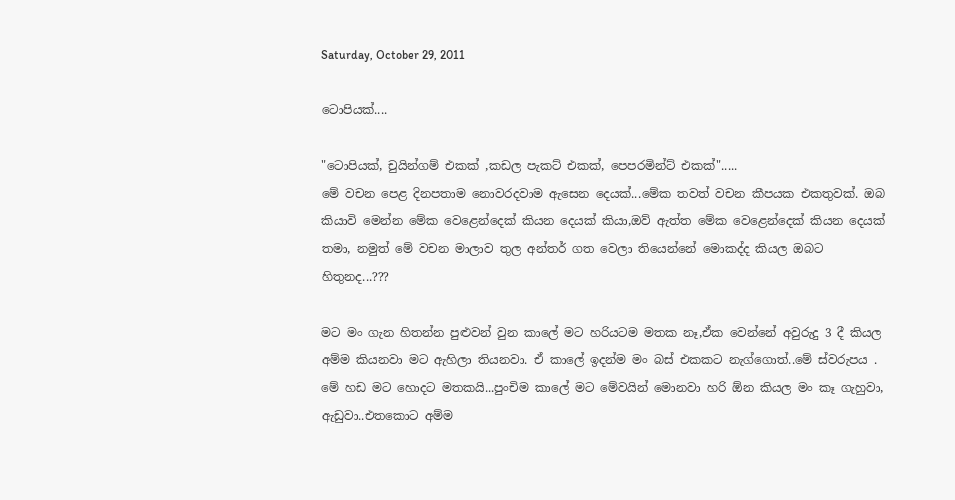Saturday, October 29, 2011

ටොපියක්....

"ටොපියක්, චුයින්ගම් එකක් ,කඩල පැකට් එකක්, පෙපරමින්ට් එකක්".....
මේ වචන පෙළ දිනපතාම නොවරදවාම ඇසෙන දෙයක්...මේක තවත් වචන කීපයක එකතුවක්. ඔබ කියාවි මෙන්න මේක වෙළෙන්දෙක් කියන දෙයක් කියා,ඔව් ඇත්ත මේක වෙළෙන්දෙක් කියන දෙයක් තමා, නමුත් මේ වචන මාලාව තුල අන්තර් ගත වෙලා තියෙන්නේ මොකද්ද කියල ඔබට හිතුනද...???

මට මං ගැන හිතන්න පුළුවන් වුන කාලේ මට හරියටම මතක නෑ,ඒක වෙන්නේ අවුරුදු 3 දී කියල අම්ම කියනවා මට ඇහිලා තියනවා. ඒ කාලේ ඉදන්ම මං බස් එකකට නැග්ගොත්..මේ ස්වරුපය . මේ හඩ මට හොදට මතකයි...පුංචිම කාලේ මට මේවයින් මොනවා හරි ඕන කියල මං කෑ ගැහුවා, ඇඩුවා..එතකොට අම්ම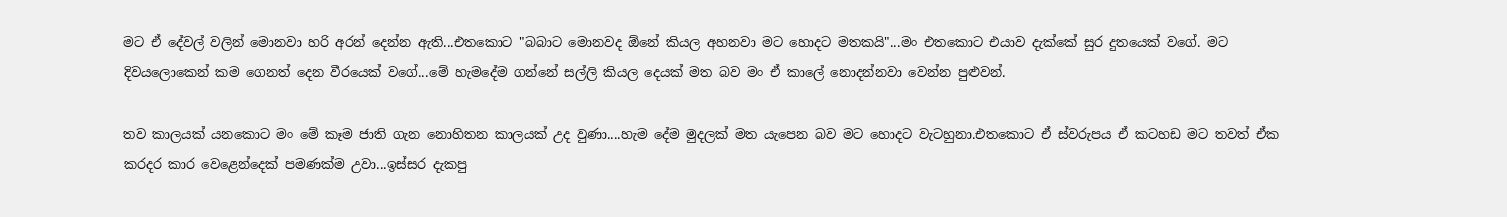මට ඒ දේවල් වලින් මොනවා හරි අරන් දෙන්න ඇති...එතකොට "බබාට මොනවද ඕනේ කියල අහනවා මට හොදට මතකයි"...මං එතකොට එයාව දැක්කේ සුර දුතයෙක් වගේ. මට දිවයලොකෙන් කම ගෙනත් දෙන වීරයෙක් වගේ...මේ හැමදේම ගන්නේ සල්ලි කියල දෙයක් මත බව මං ඒ කාලේ නොදන්නවා වෙන්න පුළුවන්.

තව කාලයක් යනකොට මං මේ කෑම ජාති ගැන නොහිතන කාලයක් උද වුණා....හැම දේම මුදලක් මත යැපෙන බව මට හොදට වැටහුනා.එතකොට ඒ ස්වරුපය ඒ කටහඩ මට තවත් ඒක කරදර කාර වෙළෙන්දෙක් පමණක්ම උවා...ඉස්සර දැකපු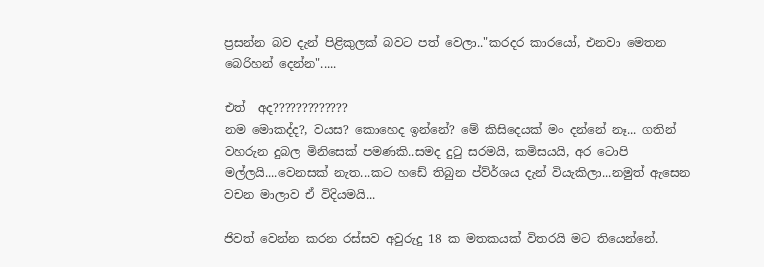ප්‍රසන්න බව දැන් පිළිකුලක් බවට පත් වෙලා.."කරදර කාරයෝ, එනවා මෙතන බෙරිහන් දෙන්න".....

එත්  අද?????????????
නම මොකද්ද?, වයස? කොහෙද ඉන්නේ? මේ කිසිදෙයක් මං දන්නේ නෑ... ගතින් වහරුන දුබල මිනිසෙක් පමණකි..සමද දුටු සරමයි, කමිසයයි, අර ටොපි මල්ලයි....වෙනසක් නැත...කට හඩේ තිබුන ප්ව්ර්ශය දැන් වියැකිලා...නමුත් ඇසෙන වචන මාලාව ඒ විදියමයි...

ජිවත් වෙන්න කරන රස්සව අවුරුදු 18 ක මතකයක් විතරයි මට තියෙන්නේ.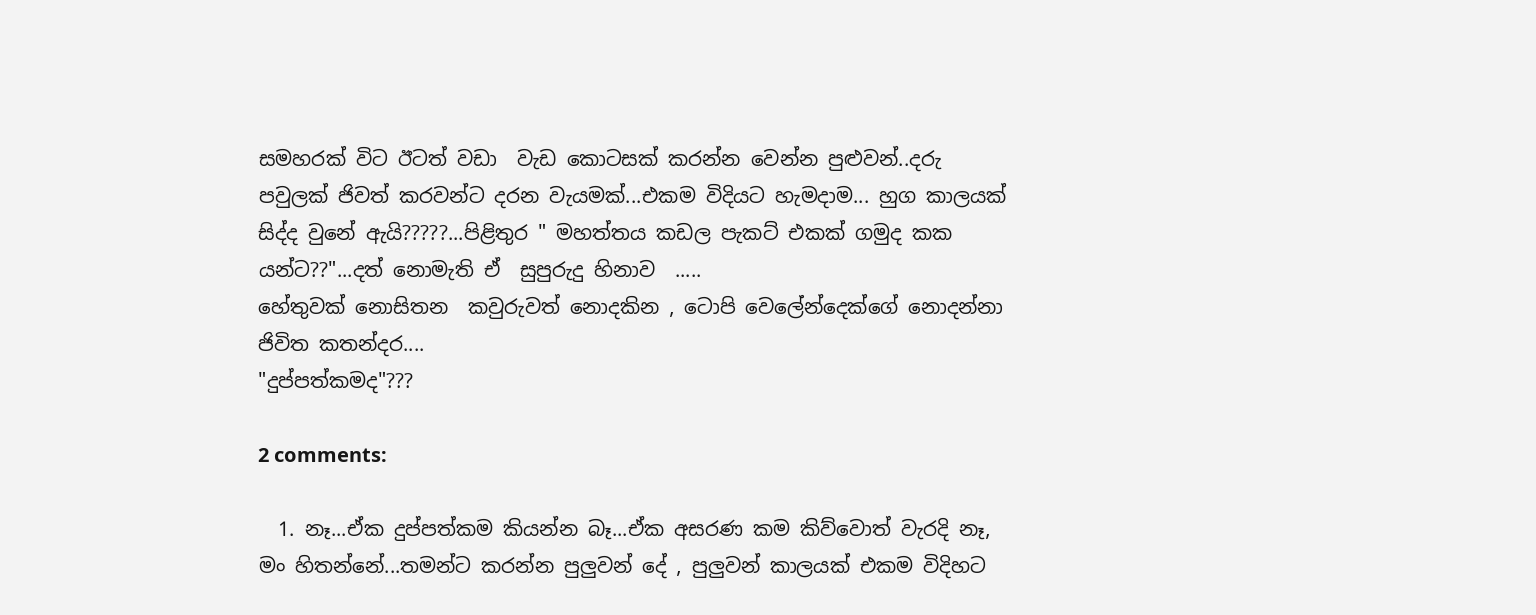සමහරක් විට ඊටත් වඩා  වැඩ කොටසක් කරන්න වෙන්න පුළුවන්..දරු පවුලක් ජිවත් කරවන්ට දරන වැයමක්...එකම විදියට හැමදාම... හුග කාලයක්  සිද්ද වුනේ ඇයි?????...පිළිතුර " මහත්තය කඩල පැකට් එකක් ගමුද කක යන්ට??"...දත් නොමැති ඒ  සුපුරුදු හිනාව  .....
හේතුවක් නොසිතන  කවුරුවත් නොදකින , ටොපි වෙලේන්දෙක්ගේ නොදන්නා ජිවිත කතන්දර....
"දුප්පත්කමද"???

2 comments:

  1. නෑ...ඒක දුප්පත්කම කියන්න බෑ...ඒක අසරණ කම කිව්වොත් වැරදි නෑ, මං හිතන්නේ...තමන්ට කරන්න පුලුවන් දේ , පුලුවන් කාලයක් එකම විදිහට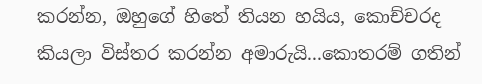කරන්න, ඔහුගේ හිතේ තියන හයිය, කොච්චරද කියලා විස්තර කරන්න අමාරුයි...කොතරම් ගතින්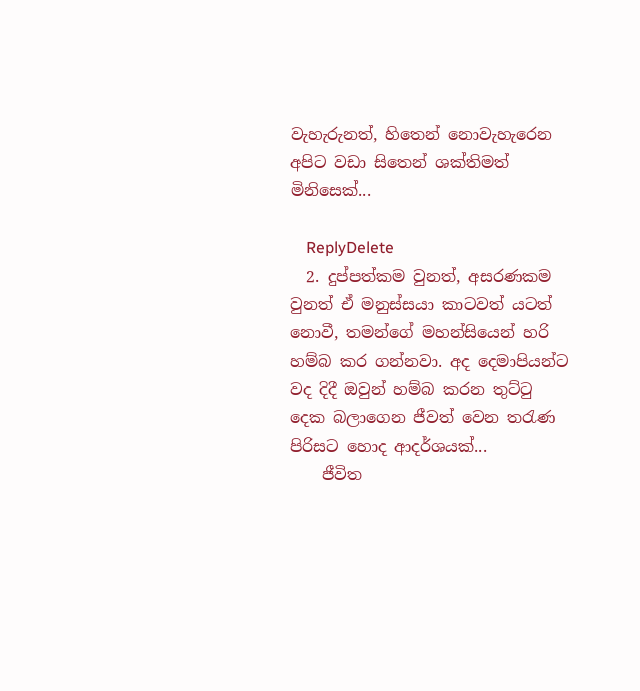වැහැරුනත්, හිතෙන් නොවැහැරෙන අපිට වඩා සිතෙන් ශක්තිමත් මිනිසෙක්...

    ReplyDelete
  2. දුප්පත්කම වුනත්, අසරණකම වුනත් ඒ මනුස්සයා කාටවත් යටත් නොවී, තමන්ගේ මහන්සියෙන් හරි හම්බ කර ගන්නවා. අද දෙමාපියන්ට වද දිදී ඔවුන් හම්බ කරන තුට්ටු දෙක බලාගෙන ජීවත් වෙන තරැණ පිරිසට හොද ආදර්ශයක්...
    ජීවිත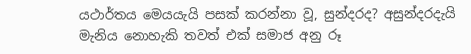යථාර්තය මෙයයැයි පසක් කරන්නා වූ, සුන්දරද? අසුන්දරදැයි මැනිය නොහැකි තවත් එක් සමාජ අනු රූ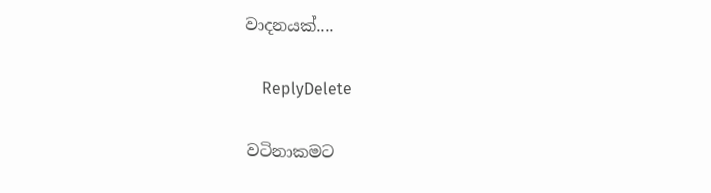වාදනයක්....

    ReplyDelete

වටිනාකමට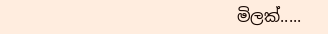මිලක්.....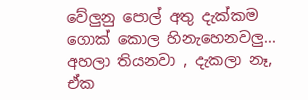වේලුනු පොල් අතු දැක්කම ගොක් කොල හිනැහෙනවලු... අහලා තියනවා , දැකලා නෑ, ඒක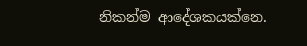නිකන්ම ආදේශකයක්නෙ.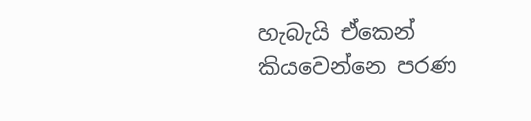හැබැයි ඒකෙන් කියවෙන්නෙ පරණ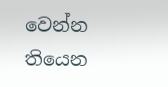වෙන්න තියෙන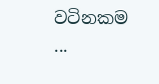වටිනකම ...